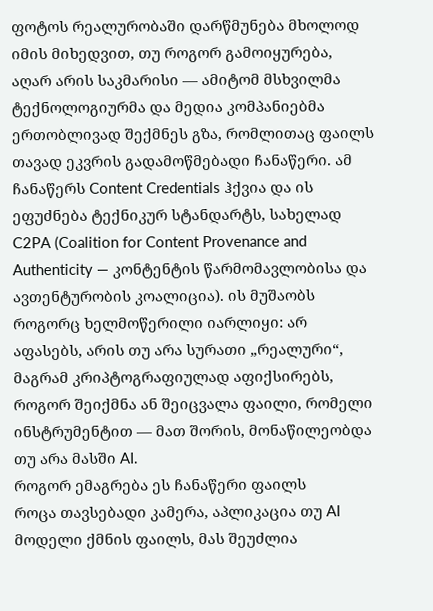ფოტოს რეალურობაში დარწმუნება მხოლოდ იმის მიხედვით, თუ როგორ გამოიყურება, აღარ არის საკმარისი — ამიტომ მსხვილმა ტექნოლოგიურმა და მედია კომპანიებმა ერთობლივად შექმნეს გზა, რომლითაც ფაილს თავად ეკვრის გადამოწმებადი ჩანაწერი. ამ ჩანაწერს Content Credentials ჰქვია და ის ეფუძნება ტექნიკურ სტანდარტს, სახელად C2PA (Coalition for Content Provenance and Authenticity — კონტენტის წარმომავლობისა და ავთენტურობის კოალიცია). ის მუშაობს როგორც ხელმოწერილი იარლიყი: არ აფასებს, არის თუ არა სურათი „რეალური“, მაგრამ კრიპტოგრაფიულად აფიქსირებს, როგორ შეიქმნა ან შეიცვალა ფაილი, რომელი ინსტრუმენტით — მათ შორის, მონაწილეობდა თუ არა მასში AI.
როგორ ემაგრება ეს ჩანაწერი ფაილს
როცა თავსებადი კამერა, აპლიკაცია თუ AI მოდელი ქმნის ფაილს, მას შეუძლია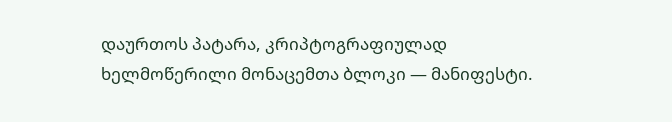დაურთოს პატარა, კრიპტოგრაფიულად ხელმოწერილი მონაცემთა ბლოკი — მანიფესტი.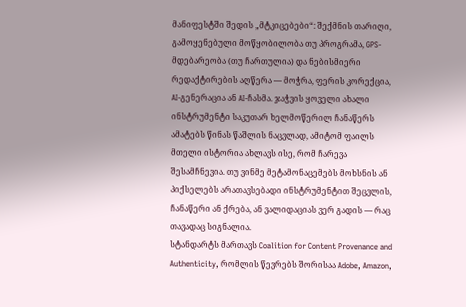მანიფესტში შედის „მტკიცებები“: შექმნის თარიღი, გამოყენებული მოწყობილობა თუ პროგრამა, GPS-მდებარეობა (თუ ჩართულია) და ნებისმიერი რედაქტირების აღწერა — მოჭრა, ფერის კორექცია, AI-გენერაცია ან AI-ჩასმა. ჯაჭვის ყოველი ახალი ინსტრუმენტი საკუთარ ხელმოწერილ ჩანაწერს ამატებს წინას წაშლის ნაცვლად, ამიტომ ფაილს მთელი ისტორია ახლავს ისე, რომ ჩარევა შესამჩნევია. თუ ვინმე მეტამონაცემებს მოხსნის ან პიქსელებს არათავსებადი ინსტრუმენტით შეცვლის, ჩანაწერი ან ქრება, ან ვალიდაციას ვერ გადის — რაც თავადაც სიგნალია.
სტანდარტს მართავს Coalition for Content Provenance and Authenticity, რომლის წევრებს შორისაა Adobe, Amazon,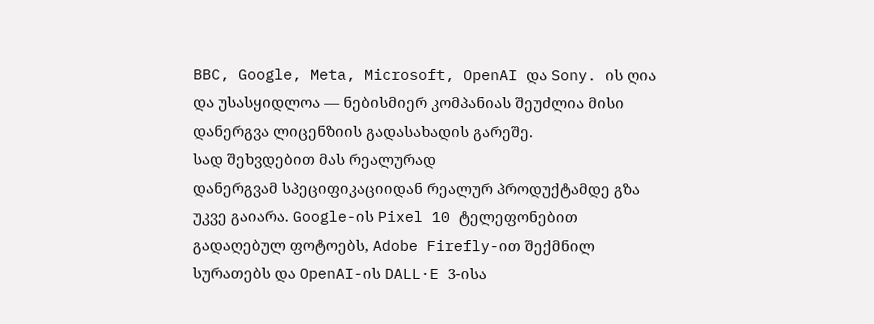BBC, Google, Meta, Microsoft, OpenAI და Sony. ის ღია და უსასყიდლოა — ნებისმიერ კომპანიას შეუძლია მისი დანერგვა ლიცენზიის გადასახადის გარეშე.
სად შეხვდებით მას რეალურად
დანერგვამ სპეციფიკაციიდან რეალურ პროდუქტამდე გზა უკვე გაიარა. Google-ის Pixel 10 ტელეფონებით გადაღებულ ფოტოებს, Adobe Firefly-ით შექმნილ სურათებს და OpenAI-ის DALL·E 3-ისა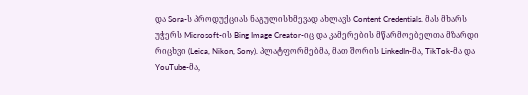და Sora-ს პროდუქციას ნაგულისხმევად ახლავს Content Credentials. მას მხარს უჭერს Microsoft-ის Bing Image Creator-იც და კამერების მწარმოებელთა მზარდი რიცხვი (Leica, Nikon, Sony). პლატფორმებმა, მათ შორის LinkedIn-მა, TikTok-მა და YouTube-მა,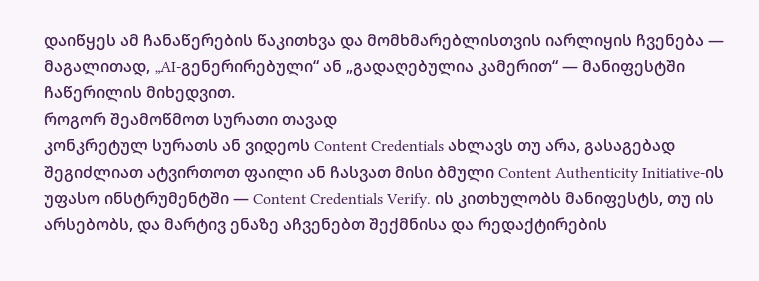დაიწყეს ამ ჩანაწერების წაკითხვა და მომხმარებლისთვის იარლიყის ჩვენება — მაგალითად, „AI-გენერირებული“ ან „გადაღებულია კამერით“ — მანიფესტში ჩაწერილის მიხედვით.
როგორ შეამოწმოთ სურათი თავად
კონკრეტულ სურათს ან ვიდეოს Content Credentials ახლავს თუ არა, გასაგებად შეგიძლიათ ატვირთოთ ფაილი ან ჩასვათ მისი ბმული Content Authenticity Initiative-ის უფასო ინსტრუმენტში — Content Credentials Verify. ის კითხულობს მანიფესტს, თუ ის არსებობს, და მარტივ ენაზე აჩვენებთ შექმნისა და რედაქტირების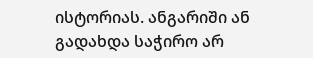ისტორიას. ანგარიში ან გადახდა საჭირო არ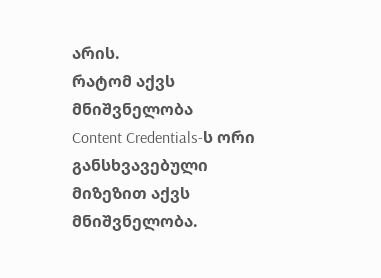არის.
რატომ აქვს მნიშვნელობა
Content Credentials-ს ორი განსხვავებული მიზეზით აქვს მნიშვნელობა.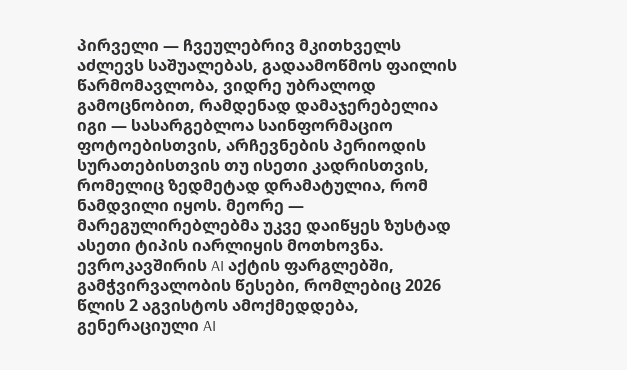პირველი — ჩვეულებრივ მკითხველს აძლევს საშუალებას, გადაამოწმოს ფაილის წარმომავლობა, ვიდრე უბრალოდ გამოცნობით, რამდენად დამაჯერებელია იგი — სასარგებლოა საინფორმაციო ფოტოებისთვის, არჩევნების პერიოდის სურათებისთვის თუ ისეთი კადრისთვის, რომელიც ზედმეტად დრამატულია, რომ ნამდვილი იყოს. მეორე — მარეგულირებლებმა უკვე დაიწყეს ზუსტად ასეთი ტიპის იარლიყის მოთხოვნა. ევროკავშირის AI აქტის ფარგლებში, გამჭვირვალობის წესები, რომლებიც 2026 წლის 2 აგვისტოს ამოქმედდება, გენერაციული AI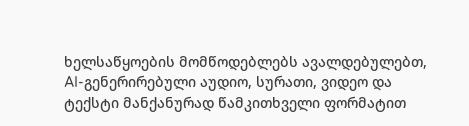ხელსაწყოების მომწოდებლებს ავალდებულებთ, AI-გენერირებული აუდიო, სურათი, ვიდეო და ტექსტი მანქანურად წამკითხველი ფორმატით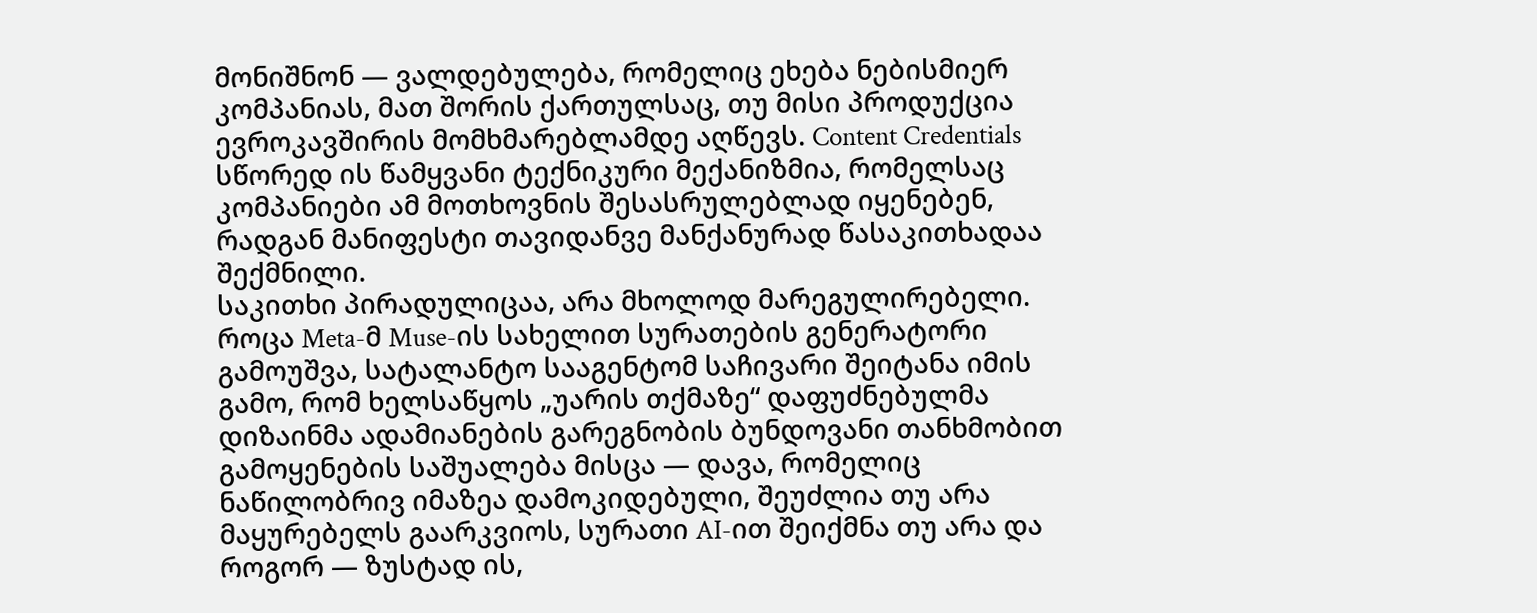მონიშნონ — ვალდებულება, რომელიც ეხება ნებისმიერ კომპანიას, მათ შორის ქართულსაც, თუ მისი პროდუქცია ევროკავშირის მომხმარებლამდე აღწევს. Content Credentials სწორედ ის წამყვანი ტექნიკური მექანიზმია, რომელსაც კომპანიები ამ მოთხოვნის შესასრულებლად იყენებენ, რადგან მანიფესტი თავიდანვე მანქანურად წასაკითხადაა შექმნილი.
საკითხი პირადულიცაა, არა მხოლოდ მარეგულირებელი. როცა Meta-მ Muse-ის სახელით სურათების გენერატორი გამოუშვა, სატალანტო სააგენტომ საჩივარი შეიტანა იმის გამო, რომ ხელსაწყოს „უარის თქმაზე“ დაფუძნებულმა დიზაინმა ადამიანების გარეგნობის ბუნდოვანი თანხმობით გამოყენების საშუალება მისცა — დავა, რომელიც ნაწილობრივ იმაზეა დამოკიდებული, შეუძლია თუ არა მაყურებელს გაარკვიოს, სურათი AI-ით შეიქმნა თუ არა და როგორ — ზუსტად ის,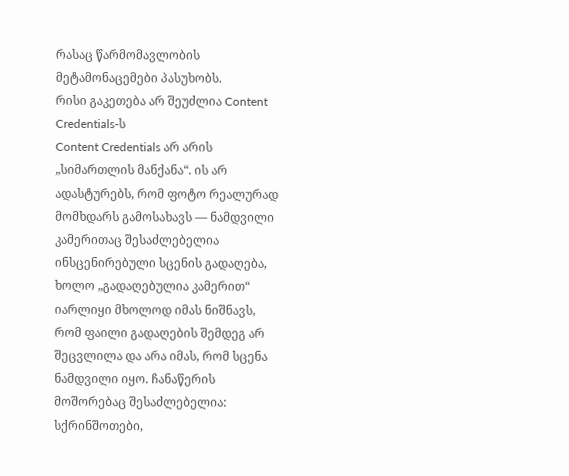რასაც წარმომავლობის მეტამონაცემები პასუხობს.
რისი გაკეთება არ შეუძლია Content Credentials-ს
Content Credentials არ არის „სიმართლის მანქანა“. ის არ ადასტურებს, რომ ფოტო რეალურად მომხდარს გამოსახავს — ნამდვილი კამერითაც შესაძლებელია ინსცენირებული სცენის გადაღება, ხოლო „გადაღებულია კამერით“ იარლიყი მხოლოდ იმას ნიშნავს, რომ ფაილი გადაღების შემდეგ არ შეცვლილა და არა იმას, რომ სცენა ნამდვილი იყო. ჩანაწერის მოშორებაც შესაძლებელია: სქრინშოთები,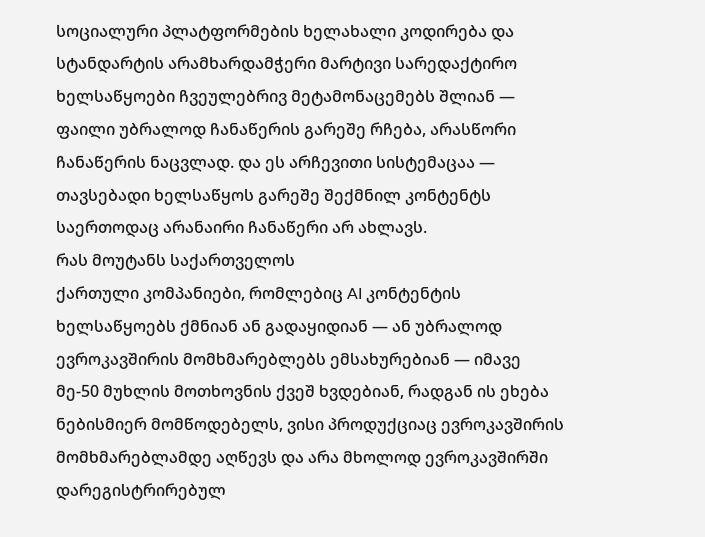სოციალური პლატფორმების ხელახალი კოდირება და სტანდარტის არამხარდამჭერი მარტივი სარედაქტირო ხელსაწყოები ჩვეულებრივ მეტამონაცემებს შლიან — ფაილი უბრალოდ ჩანაწერის გარეშე რჩება, არასწორი ჩანაწერის ნაცვლად. და ეს არჩევითი სისტემაცაა — თავსებადი ხელსაწყოს გარეშე შექმნილ კონტენტს საერთოდაც არანაირი ჩანაწერი არ ახლავს.
რას მოუტანს საქართველოს
ქართული კომპანიები, რომლებიც AI კონტენტის ხელსაწყოებს ქმნიან ან გადაყიდიან — ან უბრალოდ ევროკავშირის მომხმარებლებს ემსახურებიან — იმავე მე-50 მუხლის მოთხოვნის ქვეშ ხვდებიან, რადგან ის ეხება ნებისმიერ მომწოდებელს, ვისი პროდუქციაც ევროკავშირის მომხმარებლამდე აღწევს და არა მხოლოდ ევროკავშირში დარეგისტრირებულ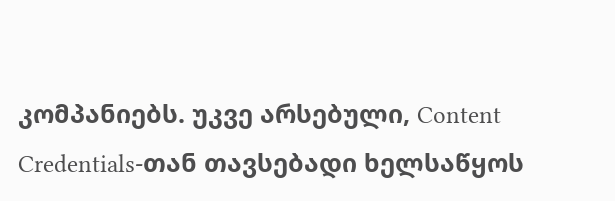კომპანიებს. უკვე არსებული, Content Credentials-თან თავსებადი ხელსაწყოს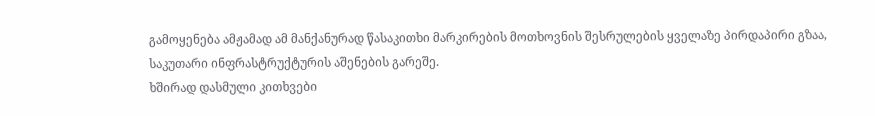გამოყენება ამჟამად ამ მანქანურად წასაკითხი მარკირების მოთხოვნის შესრულების ყველაზე პირდაპირი გზაა, საკუთარი ინფრასტრუქტურის აშენების გარეშე.
ხშირად დასმული კითხვები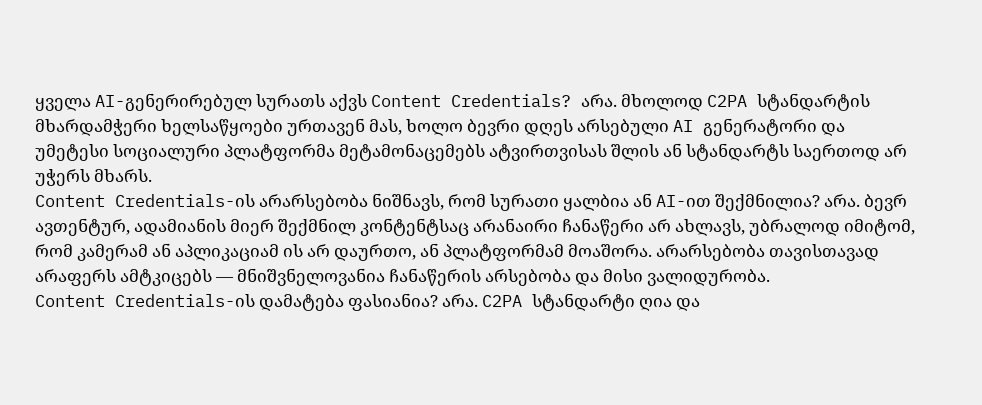ყველა AI-გენერირებულ სურათს აქვს Content Credentials? არა. მხოლოდ C2PA სტანდარტის მხარდამჭერი ხელსაწყოები ურთავენ მას, ხოლო ბევრი დღეს არსებული AI გენერატორი და უმეტესი სოციალური პლატფორმა მეტამონაცემებს ატვირთვისას შლის ან სტანდარტს საერთოდ არ უჭერს მხარს.
Content Credentials-ის არარსებობა ნიშნავს, რომ სურათი ყალბია ან AI-ით შექმნილია? არა. ბევრ ავთენტურ, ადამიანის მიერ შექმნილ კონტენტსაც არანაირი ჩანაწერი არ ახლავს, უბრალოდ იმიტომ, რომ კამერამ ან აპლიკაციამ ის არ დაურთო, ან პლატფორმამ მოაშორა. არარსებობა თავისთავად არაფერს ამტკიცებს — მნიშვნელოვანია ჩანაწერის არსებობა და მისი ვალიდურობა.
Content Credentials-ის დამატება ფასიანია? არა. C2PA სტანდარტი ღია და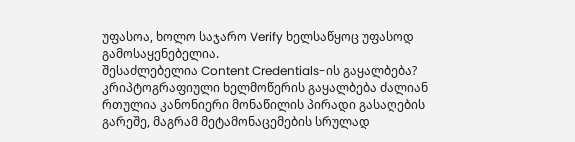უფასოა, ხოლო საჯარო Verify ხელსაწყოც უფასოდ გამოსაყენებელია.
შესაძლებელია Content Credentials-ის გაყალბება? კრიპტოგრაფიული ხელმოწერის გაყალბება ძალიან რთულია კანონიერი მონაწილის პირადი გასაღების გარეშე, მაგრამ მეტამონაცემების სრულად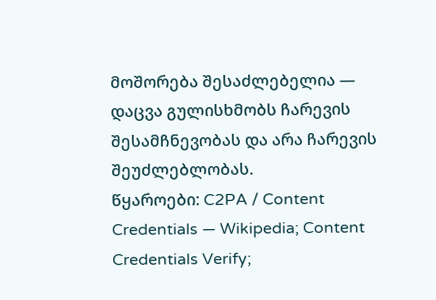მოშორება შესაძლებელია — დაცვა გულისხმობს ჩარევის შესამჩნევობას და არა ჩარევის შეუძლებლობას.
წყაროები: C2PA / Content Credentials — Wikipedia; Content Credentials Verify;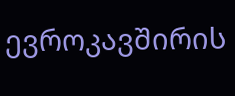ევროკავშირის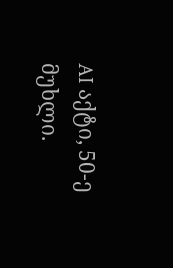AI აქტი, 50-ე მუხლი.